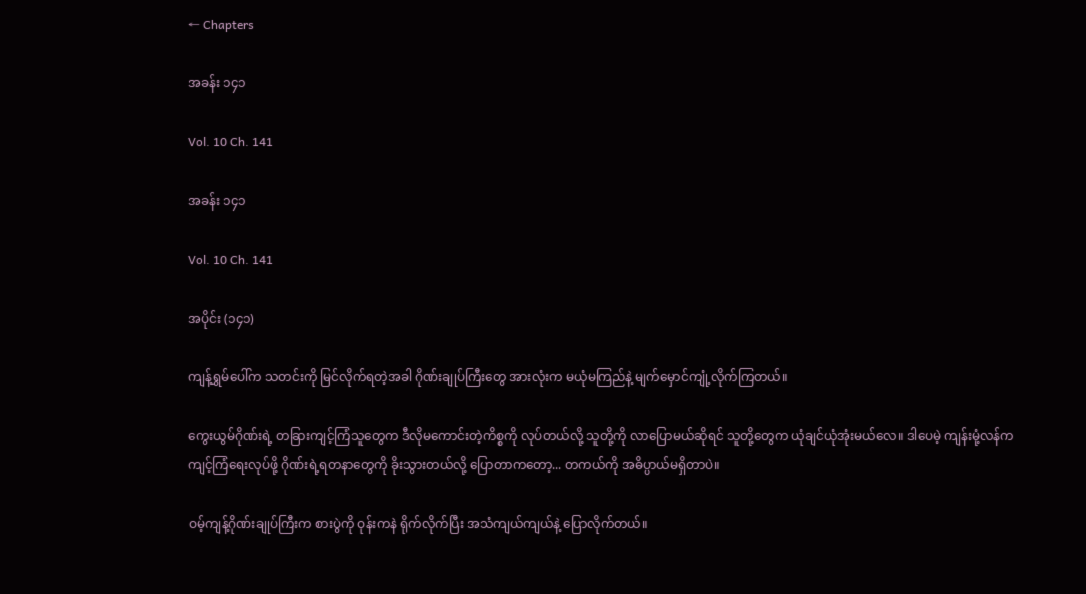← Chapters

အခန်း ၁၄၁

Vol. 10 Ch. 141

အခန်း ၁၄၁

Vol. 10 Ch. 141

အပိုင်း (၁၄၁)

ကျန့်ရွှမ်ပေါ်က သတင်းကို မြင်လိုက်ရတဲ့အခါ ဂိုဏ်းချုပ်ကြီးတွေ အားလုံးက မယုံမကြည်နဲ့ မျက်မှောင်ကျုံ့လိုက်ကြတယ်။

ကွေးယွမ်ဂိုဏ်းရဲ့ တခြားကျင့်ကြံသူတွေက ဒီလိုမကောင်းတဲ့ကိစ္စကို လုပ်တယ်လို့ သူတို့ကို လာပြောမယ်ဆိုရင် သူတို့တွေက ယုံချင်ယုံအုံးမယ်လေ။ ဒါပေမဲ့ ကျန်းမုံ့လန်က ကျင့်ကြံရေးလုပ်ဖို့ ဂိုဏ်းရဲ့ရတနာတွေကို ခိုးသွားတယ်လို့ ပြောတာကတော့... တကယ်ကို အဓိပ္ပာယ်မရှိတာပဲ။

ဝမ့်ကျန့်ဂိုဏ်းချုပ်ကြီးက စားပွဲကို ဝုန်းကနဲ ရိုက်လိုက်ပြီး အသံကျယ်ကျယ်နဲ့ ပြောလိုက်တယ်။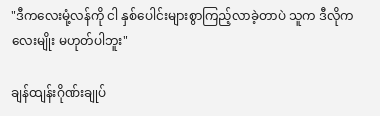"ဒီကလေးမုံ့လန်ကို ငါ နှစ်ပေါင်းများစွာကြည့်လာခဲ့တာပဲ သူက ဒီလိုကလေးမျိုး မဟုတ်ပါဘူး"

ချန်ထျန်းဂိုဏ်းချုပ်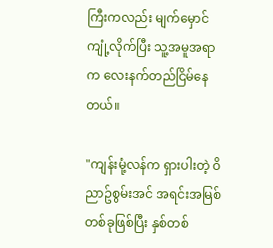ကြီးကလည်း မျက်မှောင်ကျုံ့လိုက်ပြီး သူ့အမူအရာက လေးနက်တည်ငြိမ်နေတယ်။

"ကျန်းမုံ့လန်က ရှားပါးတဲ့ ဝိညာဥ်စွမ်းအင် အရင်းအမြစ်တစ်ခုဖြစ်ပြီး နှစ်တစ်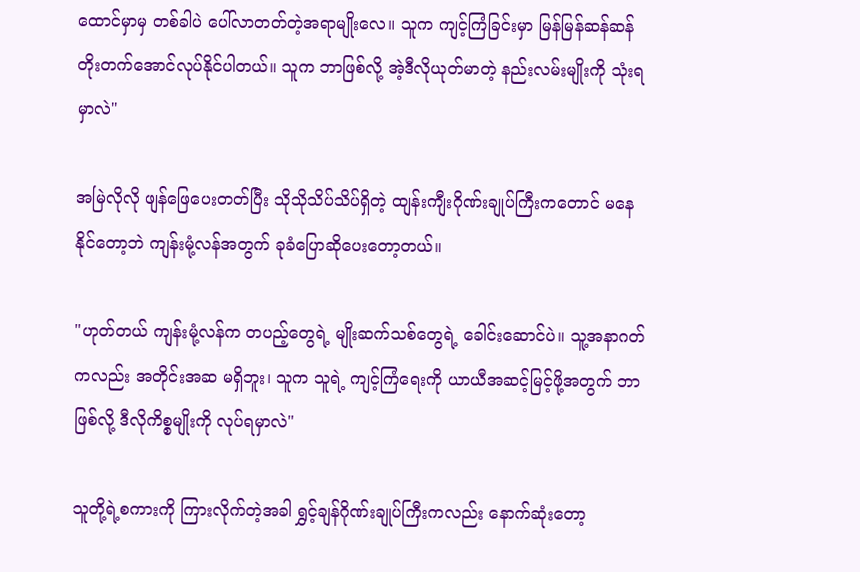ထောင်မှာမှ တစ်ခါပဲ ပေါ်လာတတ်တဲ့အရာမျိုးလေ။ သူက ကျင့်ကြံခြင်းမှာ မြန်မြန်ဆန်ဆန် တိုးတက်အောင်လုပ်နိုင်ပါတယ်။ သူက ဘာဖြစ်လို့ အဲ့ဒီလိုယုတ်မာတဲ့ နည်းလမ်းမျိုးကို သုံးရမှာလဲ"

အမြဲလိုလို ဖျန်ဖြေပေးတတ်ပြီး သိုသိုသိပ်သိပ်ရှိတဲ့ ထျန်းကျီးဂိုဏ်းချုပ်ကြီးကတောင် မနေနိုင်တော့ဘဲ ကျန်းမုံ့လန်အတွက် ခုခံပြောဆိုပေးတော့တယ်။

"ဟုတ်တယ် ကျန်းမုံ့လန်က တပည့်တွေရဲ့ မျိုးဆက်သစ်တွေရဲ့ ခေါင်းဆောင်ပဲ။ သူ့အနာဂတ်ကလည်း အတိုင်းအဆ မရှိဘူး၊ သူက သူရဲ့ ကျင့်ကြံရေးကို ယာယီအဆင့်မြင့်ဖို့အတွက် ဘာဖြစ်လို့ ဒီလိုကိစ္စမျိုးကို လုပ်ရမှာလဲ"

သူတို့ရဲ့စကားကို ကြားလိုက်တဲ့အခါ ရွှင့်ချန်ဂိုဏ်းချုပ်ကြီးကလည်း နောက်ဆုံးတော့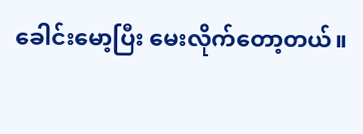ခေါင်းမော့ပြီး မေးလိုက်တော့တယ်။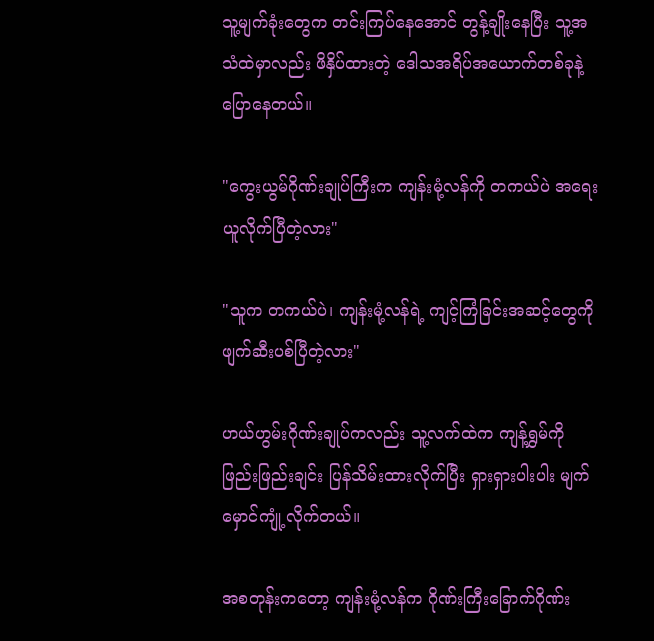သူ့မျက်ခုံးတွေက တင်းကြပ်နေအောင် တွန့်ချိုးနေပြီး သူ့အသံထဲမှာလည်း ဖိနှိပ်ထားတဲ့ ဒေါသအရိပ်အယောက်တစ်ခုနဲ့ ပြောနေတယ်။

"ကွေးယွမ်ဂိုဏ်းချုပ်ကြီးက ကျန်းမုံ့လန်ကို တကယ်ပဲ အရေးယူလိုက်ပြီတဲ့လား"

"သူက တကယ်ပဲ၊ ကျန်းမုံ့လန်ရဲ့ ကျင့်ကြံခြင်းအဆင့်တွေကို ဖျက်ဆီးပစ်ပြီတဲ့လား"

ဟယ်ဟွမ်းဂိုဏ်းချုပ်ကလည်း သူ့လက်ထဲက ကျန့်ရွှမ်ကို ဖြည်းဖြည်းချင်း ပြန်သိမ်းထားလိုက်ပြီး ရှားရှားပါးပါး မျက်မှောင်ကျုံ့လိုက်တယ်။

အစတုန်းကတော့ ကျန်းမုံ့လန်က ဂိုဏ်းကြီးခြောက်ဂိုဏ်း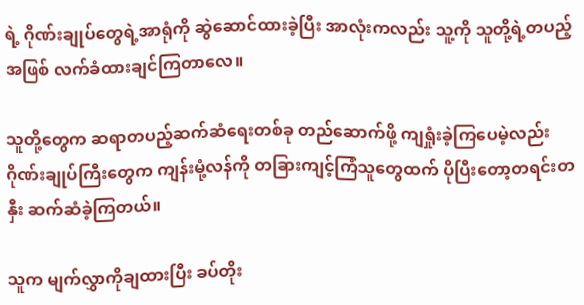ရဲ့ ဂိုဏ်းချုပ်တွေရဲ့အာရုံကို ဆွဲဆောင်ထားခဲ့ပြီး အာလုံးကလည်း သူ့ကို သူတို့ရဲ့တပည့်အဖြစ် လက်ခံထားချင်ကြတာလေ။

သူတို့တွေက ဆရာတပည့်ဆက်ဆံရေးတစ်ခု တည်ဆောက်ဖို့ ကျရှုံးခဲ့ကြပေမဲ့လည်း ဂိုဏ်းချုပ်ကြီးတွေက ကျန်းမုံ့လန်ကို တခြားကျင့်ကြံသူတွေထက် ပိုပြီးတော့တရင်းတနှီး ဆက်ဆံခဲ့ကြတယ်။

သူက မျက်လွှာကိုချထားပြီး ခပ်တိုး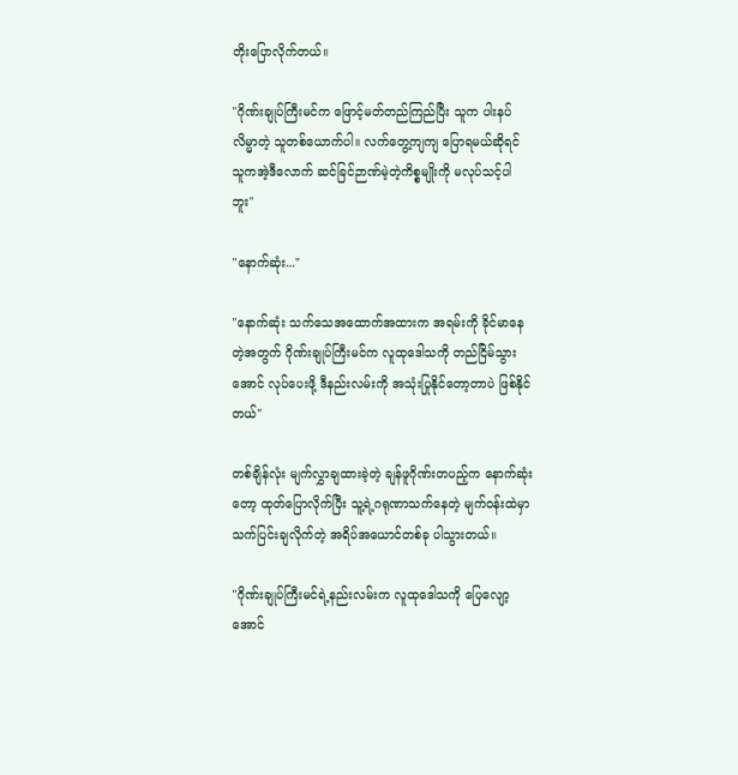တိုးပြောလိုက်တယ်။

"ဂိုဏ်းချုပ်ကြီးမင်က ဖြောင့်မတ်တည်ကြည်ပြီး သူက ပါးနပ်လိမ္မာတဲ့ သူတစ်ယောက်ပါ။ လက်တွေ့ကျကျ ပြောရမယ်ဆိုရင် သူကအဲ့ဒီလောက် ဆင်ခြင်ဉာဏ်မဲ့တဲ့ကိစ္စမျိုးကို မလုပ်သင့်ပါဘူး"

"နောက်ဆုံး..."

"နောက်ဆုံး သက်သေအထောက်အထားက အရမ်းကို ခိုင်မာနေတဲ့အတွက် ဂိုဏ်းချုပ်ကြီးမင်က လူထုဒေါသကို တည်ငြိမ်သွားအောင် လုပ်ပေးဖို့ ဒီနည်းလမ်းကို အသုံးပြုနိုင်တော့တာပဲ ဖြစ်နိုင်တယ်"

တစ်ချိန်လုံး မျက်လွှာချထားခဲ့တဲ့ ချန်ဖူဂိုဏ်းတပည့်က နောက်ဆုံးတော့ ထုတ်ပြောလိုက်ပြီး သူ့ရဲ့ဂရုဏာသက်နေတဲ့ မျက်ဝန်းထဲမှာ သက်ပြင်းချလိုက်တဲ့ အရိပ်အ‌ယောင်တစ်ခု ပါသွားတယ်။

"ဂိုဏ်းချုပ်ကြီးမင်ရဲ့နည်းလမ်းက လူထုဒေါသကို ပြေလျော့အောင်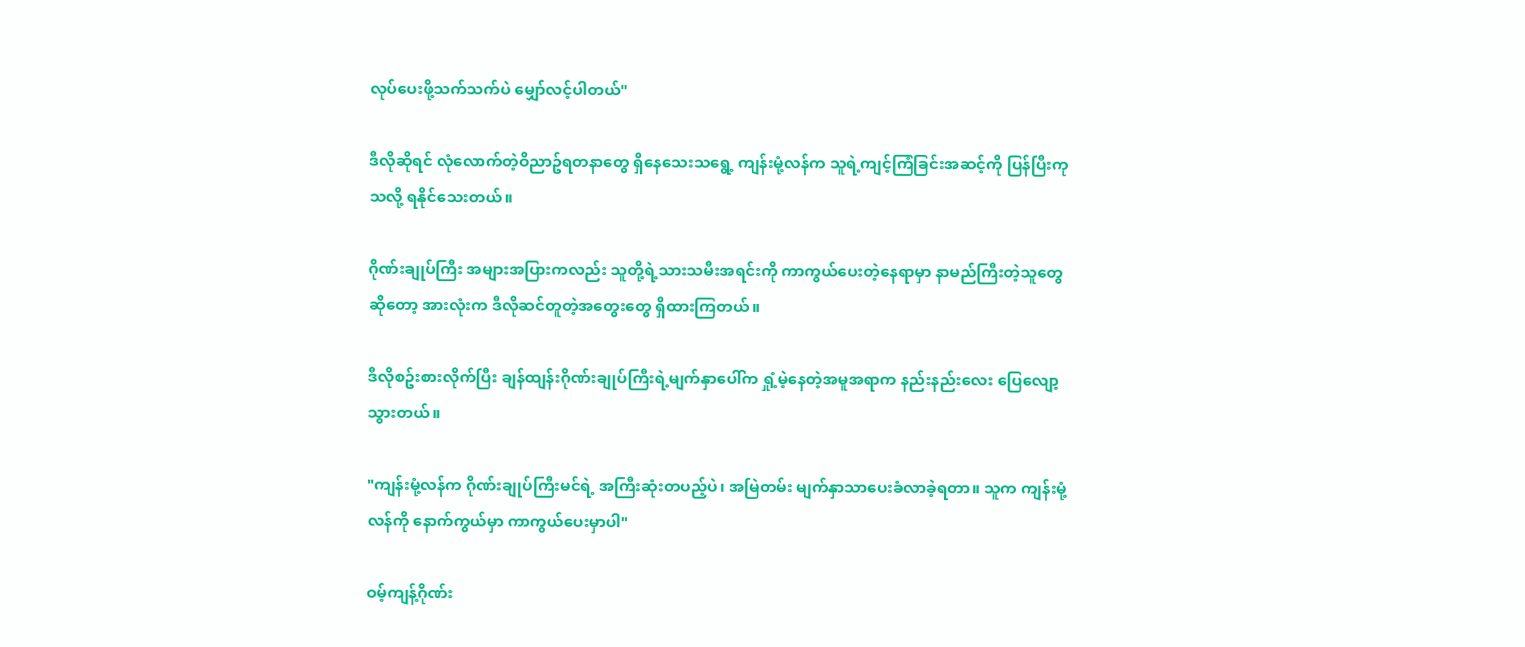လုပ်ပေးဖို့သက်သက်ပဲ မျှော်လင့်ပါတယ်"

ဒီလိုဆိုရင် လုံလောက်တဲ့ဝိညာဥ်ရတနာတွေ ရှိနေသေးသရွေ့ ကျန်းမုံ့လန်က သူရဲ့ကျင့်ကြံခြင်းအဆင့်ကို ပြန်ပြီးကုသလို့ ရနိုင်သေးတယ်။

ဂိုဏ်းချုပ်ကြီး အများအပြားကလည်း သူတို့ရဲ့သားသမီးအရင်းကို ကာကွယ်ပေးတဲ့နေရာမှာ နာမည်ကြီးတဲ့သူတွေဆိုတော့ အားလုံးက ဒီလိုဆင်တူတဲ့အတွေးတွေ ရှိထားကြတယ်။

ဒီလိုစဥ်းစားလိုက်ပြီး ချန်ထျန်းဂိုဏ်းချုပ်ကြီးရဲ့မျက်နှာပေါ်က ရှုံ့မဲ့နေတဲ့အမူအရာက နည်းနည်းလေး ပြေလျော့သွားတယ်။

"ကျန်းမုံ့လန်က ဂိုဏ်းချုပ်ကြီးမင်ရဲ့ အကြီးဆုံးတပည့်ပဲ၊ အမြဲတမ်း မျက်နှာသာပေးခံလာခဲ့ရတာ။ သူက ကျန်းမုံ့လန်ကို နောက်ကွယ်မှာ ကာကွယ်ပေးမှာပါ"

ဝမ့်ကျန့်ဂိုဏ်း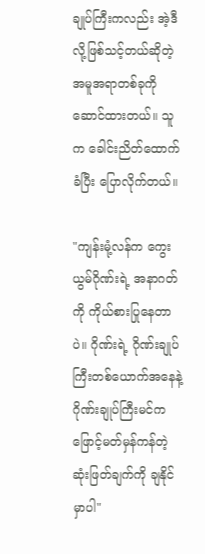ချုပ်ကြီးကလည်း အဲ့ဒီလို့ဖြစ်သင့်တယ်ဆိုတဲ့ အမူအရာတစ်ခုကို ဆောင်ထားတယ်။ သူက ခေါင်းညိတ်ထောက်ခံပြီး ပြောလိုက်တယ်။

"ကျန်းမုံ့လန်က ကွေးယွမ်ဂိုဏ်းရဲ့ အနာဂတ်ကို ကိုယ်စားပြုနေတာပဲ။ ဂိုဏ်းရဲ့ ဂိုဏ်းချုပ်ကြီးတစ်ယောက်အနေနဲ့ ဂိုဏ်းချုပ်ကြီးမင်က ဖြောင့်မတ်မှန်ကန်တဲ့ ဆုံးဖြတ်ချက်ကို ချနိုင်မှာပါ"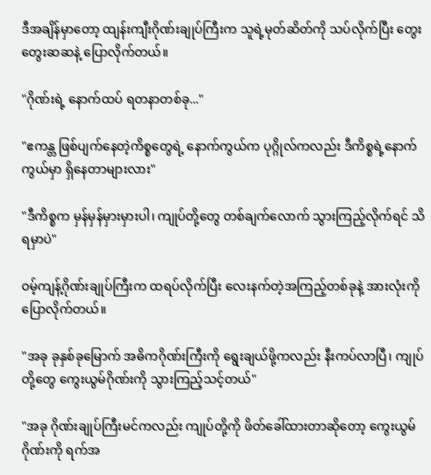ဒီအချိန်မှာတော့ ထျန်းကျီးဂိုဏ်းချုပ်ကြီးက သူရဲ့မုတ်ဆိတ်ကို သပ်လိုက်ပြီး တွေးတွေးဆဆနဲ့ ပြောလိုက်တယ်။

"ဂိုဏ်းရဲ့ နောက်ထပ် ရတနာတစ်ခု..."

"ဧကန္တ ဖြစ်ပျက်နေတဲ့ကိစ္စတွေရဲ့ နောက်ကွယ်က ပုဂ္ဂိုလ်ကလည်း ဒီကိစ္စရဲ့နောက်ကွယ်မှာ ရှိနေတာများလား"

"ဒီကိစ္စက မှန်မှန်မှားမှားပါ၊ ကျုပ်တို့တွေ တစ်ချက်လောက် သွားကြည့်လိုက်ရင် သိရမှာပဲ"

ဝမ့်ကျန့်ဂိုဏ်းချုပ်ကြီးက ထရပ်လိုက်ပြီး လေးနက်တဲ့အကြည့်တစ်ခုနဲ့ အားလုံးကိုပြောလိုက်တယ်။

"အခု ခုနှစ်ခုမြောက် အဓိကဂိုဏ်းကြီးကို ရွေးချယ်ဖို့ကလည်း နီးကပ်လာပြီ၊ ကျုပ်တို့တွေ ကွေးယွမ်ဂိုဏ်းကို သွားကြည့်သင့်တယ်"

"အခု ဂိုဏ်းချုပ်ကြီးမင်ကလည်း ကျုပ်တို့ကို ဖိတ်ခေါ်ထားတာဆိုတော့ ကွေးယွမ်ဂိုဏ်းကို ရက်အ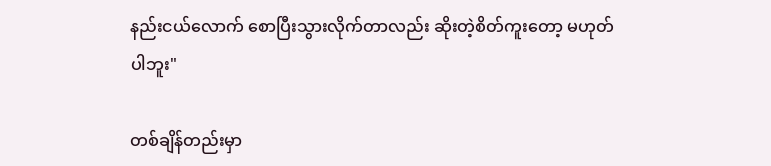နည်းငယ်လောက် စောပြီးသွားလိုက်တာလည်း ဆိုးတဲ့စိတ်ကူးတော့ မဟုတ်ပါဘူး"

တစ်ချိန်တည်းမှာ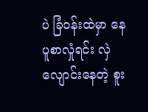ပဲ ခြံဝန်းထဲမှာ နေပူစာလှုံရင်း လှဲလျောင်းနေတဲ့ စူး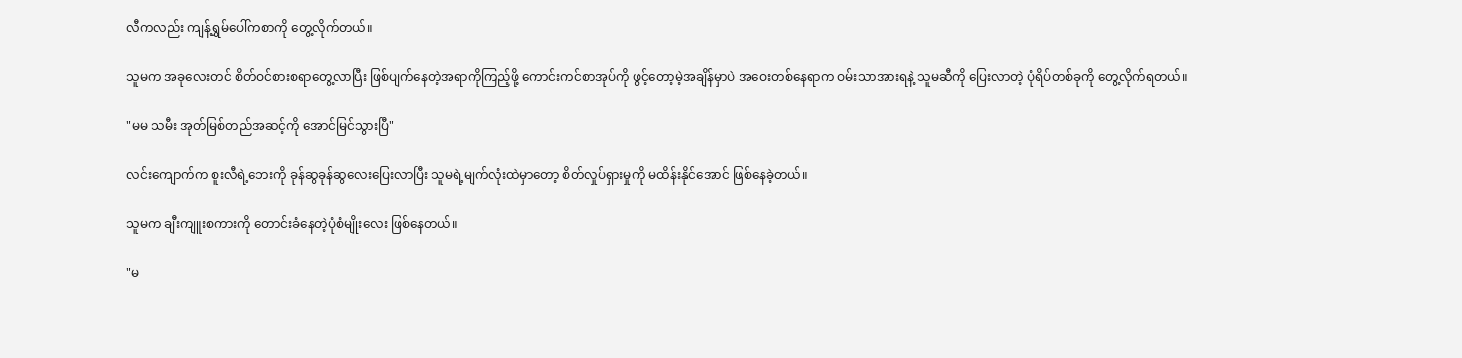လီကလည်း ကျန့်ရွှမ်ပေါ်ကစာကို တွေ့လိုက်တယ်။

သူမက အခုလေးတင် စိတ်ဝင်စားစရာတွေ့လာပြီး ဖြစ်ပျက်နေတဲ့အရာကိုကြည့်ဖို့ ကောင်းကင်စာအုပ်ကို ဖွင့်တော့မဲ့အချိန်မှာပဲ အဝေးတစ်နေရာက ဝမ်းသာအားရနဲ့ သူမဆီကို ပြေးလာတဲ့ ပုံရိပ်တစ်ခုကို တွေ့လိုက်ရတယ်။

"မမ သမီး အုတ်မြစ်တည်အဆင့်ကို အောင်မြင်သွားပြီ"

လင်းကျောက်က စူးလီရဲ့ဘေးကို ခုန်ဆွခုန်ဆွလေးပြေးလာပြီး သူမရဲ့မျက်လုံးထဲမှာတော့ စိတ်လှုပ်ရှားမှုကို မထိန်းနိုင်အောင် ဖြစ်နေခဲ့တယ်။

သူမက ချီးကျူးစကားကို တောင်းခံနေတဲ့ပုံစံမျိုးလေး ဖြစ်နေတယ်။

"မ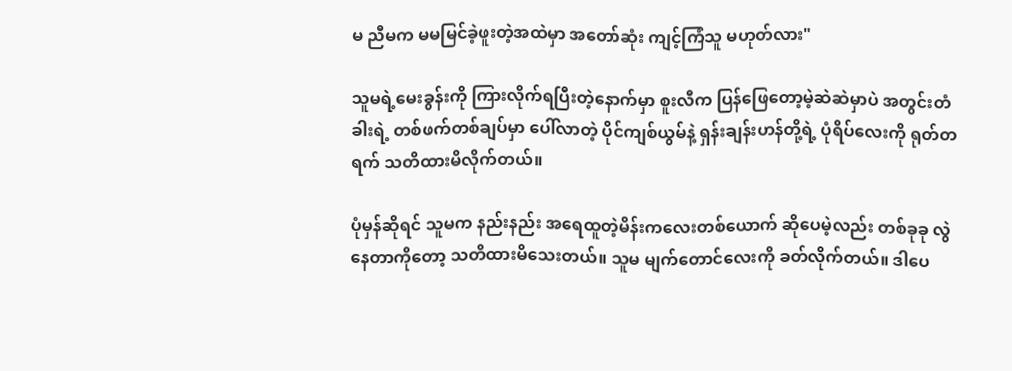မ ညီမက မမမြင်ခဲ့ဖူးတဲ့အထဲမှာ အတော်ဆုံး ကျင့်ကြံသူ မဟုတ်လား"

သူမရဲ့မေးခွန်းကို ကြားလိုက်ရပြီးတဲ့နောက်မှာ စူးလီက ပြန်ဖြေတော့မဲ့ဆဲဆဲမှာပဲ အတွင်းတံခါးရဲ့ တစ်ဖက်တစ်ချပ်မှာ ပေါ်လာတဲ့ ပိုင်ကျစ်ယွမ်နဲ့ ရှန်းချန်းဟန်တို့ရဲ့ ပုံရိပ်လေးကို ရုတ်တရက် သတိထားမိလိုက်တယ်။

ပုံမှန်ဆိုရင် သူမက နည်းနည်း အရေထူတဲ့မိန်းကလေးတစ်ယောက် ဆိုပေမဲ့လည်း တစ်ခုခု လွဲနေတာကိုတော့ သတိထားမိသေးတယ်။ သူမ မျက်တောင်လေးကို ခတ်လိုက်တယ်။ ဒါပေ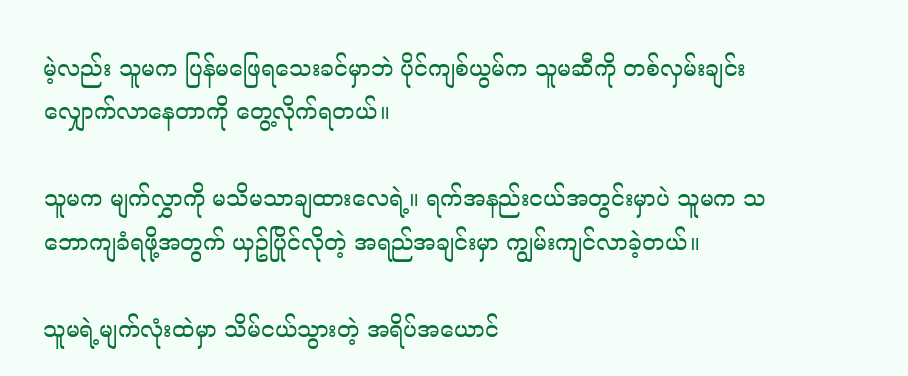မဲ့လည်း သူမက ပြန်မဖြေရသေးခင်မှာဘဲ ပိုင်ကျစ်ယွမ်က သူမဆီကို တစ်လှမ်းချင်း လျှောက်လာနေတာကို တွေ့လိုက်ရတယ်။

သူမက မျက်လွှာကို မသိမသာချထားလေရဲ့။ ရက်အနည်းငယ်အတွင်းမှာပဲ သူမက သဘောကျခံရဖို့အတွက် ယှဥ်ပြိုင်လိုတဲ့ အရည်အချင်းမှာ ကျွမ်းကျင်လာခဲ့တယ်။

သူမရဲ့မျက်လုံးထဲမှာ သိမ်ငယ်သွားတဲ့ အရိပ်အယောင်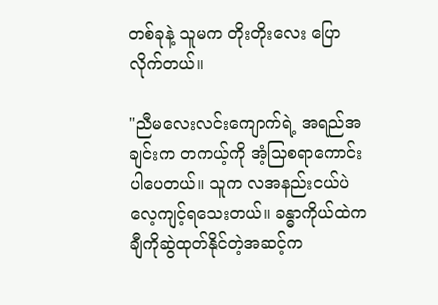တစ်ခုနဲ့ သူမက တိုးတိုးလေး ပြောလိုက်တယ်။

"ညီမလေးလင်းကျောက်ရဲ့ အရည်အချင်းက တကယ့်ကို အံ့သြစရာကောင်းပါပေတယ်။ သူက လအနည်းငယ်ပဲ လေ့ကျင့်ရသေးတယ်။ ခန္ဓာကိုယ်ထဲက ချီကိုဆွဲထုတ်နိုင်တဲ့အဆင့်က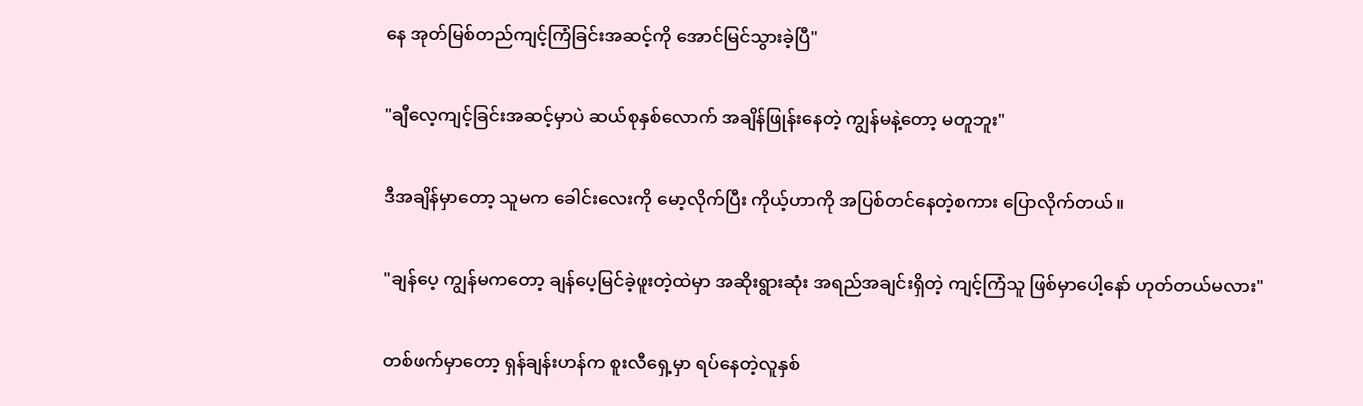နေ အုတ်မြစ်တည်ကျင့်ကြံခြင်းအဆင့်ကို အောင်မြင်သွားခဲ့ပြီ"

"ချီလေ့ကျင့်ခြင်းအဆင့်မှာပဲ ဆယ်စုနှစ်လောက် အချိန်ဖြုန်းနေတဲ့ ကျွန်မနဲ့တော့ မတူဘူး"

ဒီအချိန်မှာတော့ သူမက ခေါင်းလေးကို မော့လိုက်ပြီး ကိုယ့်ဟာကို အပြစ်တင်နေတဲ့စကား ပြောလိုက်တယ်။

"ချန်ပေ့ ကျွန်မကတော့ ချန်ပေ့မြင်ခဲ့ဖူးတဲ့ထဲမှာ အဆိုးရွားဆုံး အရည်အချင်းရှိတဲ့ ကျင့်ကြံသူ ဖြစ်မှာပေါ့နော် ဟုတ်တယ်မလား"

တစ်ဖက်မှာတော့ ရှန်ချန်းဟန်က စူးလီရှေ့မှာ ရပ်နေတဲ့လူနှစ်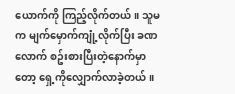ယောက်ကို ကြည့်လိုက်တယ်။ သူမက မျက်မှောက်ကျုံ့လိုက်ပြီး ခဏလောက် စဥ်းစားပြီးတဲ့နောက်မှာတော့ ရှေ့ကိုလျှောက်လာခဲ့တယ်။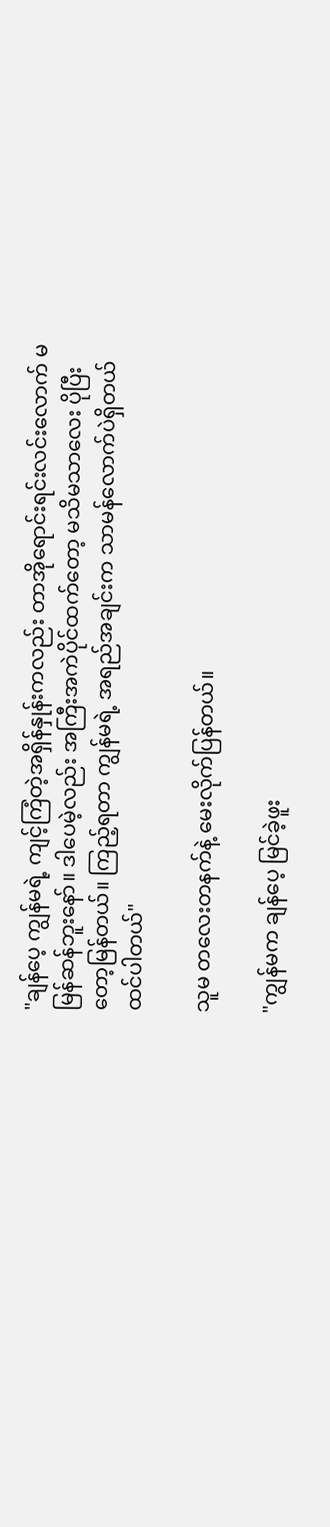"ချန်ပေ့ ကျွန်မရဲ့ ကျင့်ကြံတဲ့အရှိန်နှုန်းကလည်း တာအိုရောင်းရင်းလင်းလောက် မမြန်ဆန်ဘူးနော်။ ဒါပေမဲ့လည်း အကြီးအကဲပိုင်ထက်တော့ မသိမသာလေး ပိုပြီးတော့မြန်တယ်။ ကြည့်ရတာ ကျွန်မရဲ့ အရည်အချင်းက သာမန်လောက်ပဲရှိတယ်ထင်ပါတယ်"

သူမ တလေးတနက်နဲ့ မေးလိုက်ပြန်တယ်။

"ကျွန်မက ချန်ပေ့ မြင်ခဲ့ဖူး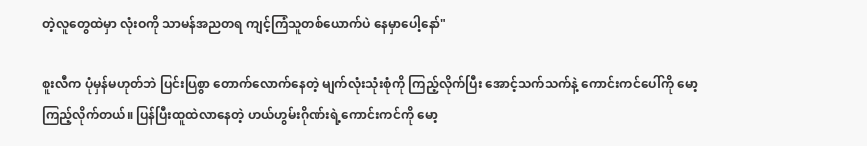တဲ့လူတွေထဲမှာ လုံးဝကို သာမန်အညတရ ကျင့်ကြံသူတစ်ယောက်ပဲ နေမှာပေါ့နော်"

စူးလီက ပုံမှန်မဟုတ်ဘဲ ပြင်းပြစွာ တောက်လောက်နေတဲ့ မျက်လုံးသုံးစုံကို ကြည့်လိုက်ပြီး အောင့်သက်သက်နဲ့ ကောင်းကင်ပေါ်ကို မော့ကြည့်လိုက်တယ်။ ပြန်ပြီးထူထဲလာနေတဲ့ ဟယ်ဟွမ်းဂိုဏ်းရဲ့ကောင်းကင်ကို မော့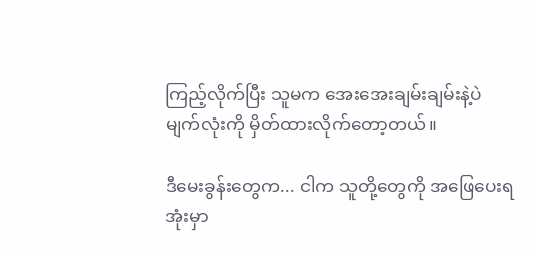ကြည့်လိုက်ပြီး သူမက အေးအေးချမ်းချမ်းနဲ့ပဲ မျက်လုံးကို မှိတ်ထားလိုက်တော့တယ်။

ဒီမေးခွန်းတွေက... ငါက သူတို့တွေကို အဖြေပေးရအုံးမှာ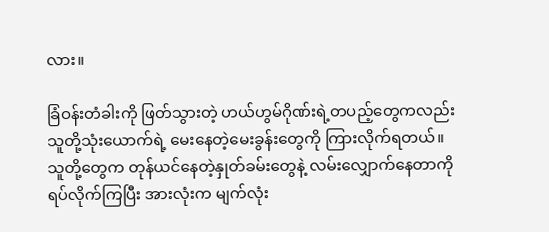လား။

ခြံဝန်းတံခါးကို ဖြတ်သွားတဲ့ ဟယ်ဟွမ်ဂိုဏ်းရဲ့တပည့်တွေကလည်း သူတို့သုံးယောက်ရဲ့ မေးနေတဲ့မေးခွန်းတွေကို ကြားလိုက်ရတယ်။ သူတို့တွေက တုန်ယင်နေတဲ့နှုတ်ခမ်းတွေနဲ့ လမ်းလျှောက်နေတာကို ရပ်လိုက်ကြပြီး အားလုံးက မျက်လုံး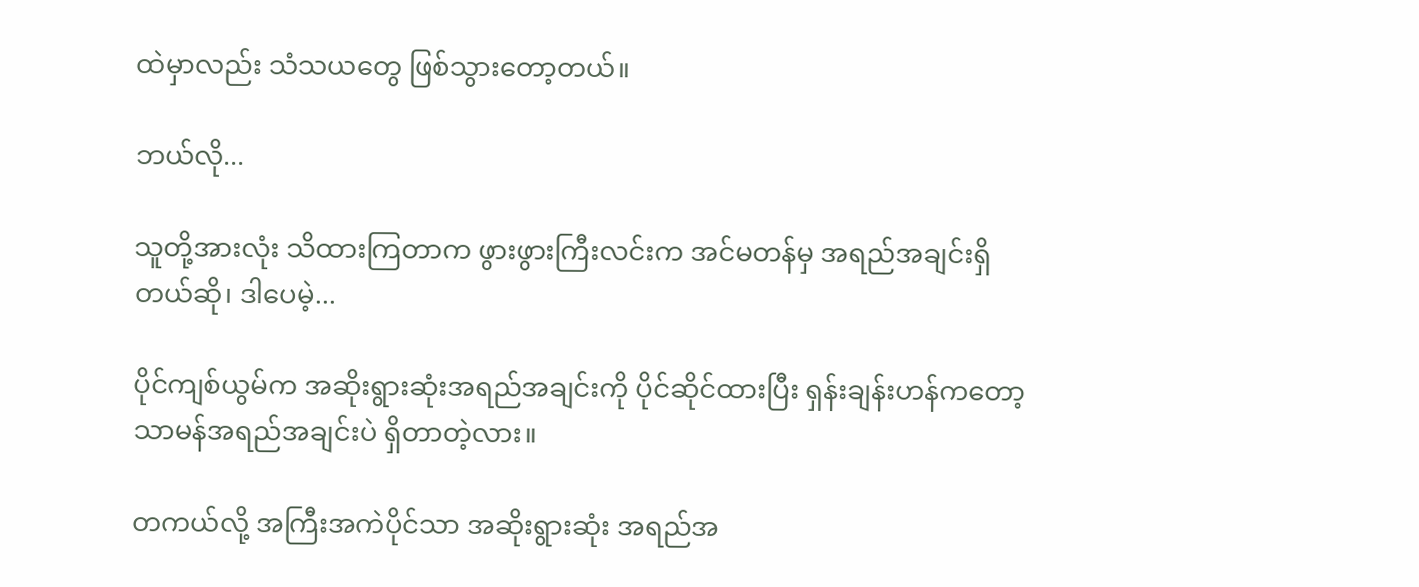ထဲမှာလည်း သံသယတွေ ဖြစ်သွားတော့တယ်။

ဘယ်လို...

သူတို့အားလုံး သိထားကြတာက ဖွားဖွားကြီးလင်းက အင်မတန်မှ အရည်အချင်းရှိတယ်ဆို၊ ဒါပေမဲ့...

ပိုင်ကျစ်ယွမ်က အဆိုးရွားဆုံးအရည်အချင်းကို ပိုင်ဆိုင်ထားပြီး ရှန်းချန်းဟန်ကတော့ သာမန်အရည်အချင်းပဲ ရှိတာတဲ့လား။

တကယ်လို့ အကြီးအကဲပိုင်သာ အဆိုးရွားဆုံး အရည်အ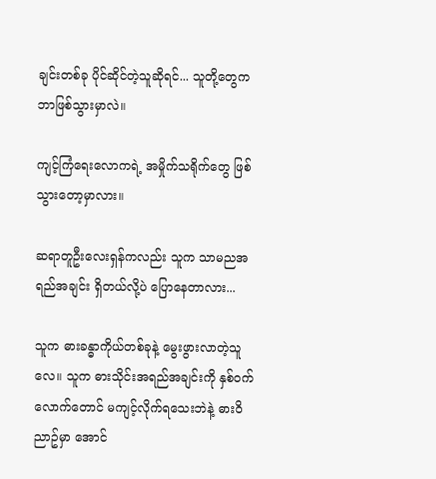ချင်းတစ်ခု ပိုင်ဆိုင်တဲ့သူဆိုရင်... သူတို့တွေက ဘာဖြစ်သွားမှာလဲ။

ကျင့်ကြံရေးလောကရဲ့ အမှိုက်သရိုက်တွေ ဖြစ်သွားတော့မှာလား။

ဆရာတူဦးလေးရှန်ကလည်း သူက သာမညအရည်အချင်း ရှိတယ်လို့ပဲ ပြောနေတာလား...

သူက ဓားခန္ဓာကိုယ်တစ်ခုနဲ့ မွေးဖွားလာတဲ့သူလေ။ သူက ဓားသိုင်းအရည်အချင်းကို နှစ်ဝက်လောက်တောင် မကျင့်လိုက်ရသေးဘဲနဲ့ ဓားဝိညာဥ်မှာ အောင်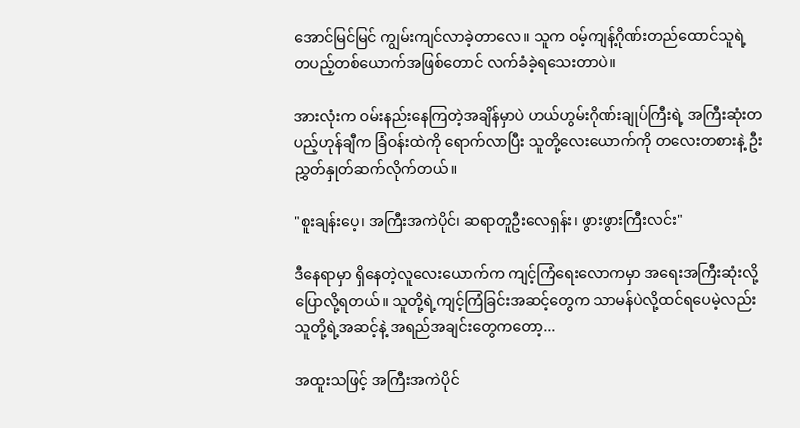အောင်မြင်မြင် ကျွမ်းကျင်လာခဲ့တာလေ။ သူက ဝမ့်ကျန့်ဂိုဏ်းတည်ထောင်သူရဲ့ တပည့်တစ်ယောက်အဖြစ်တောင် လက်ခံခဲ့ရသေးတာပဲ။

အားလုံးက ဝမ်းနည်းနေကြတဲ့အချိန်မှာပဲ ဟယ်ဟွမ်းဂိုဏ်းချုပ်ကြီးရဲ့ အကြီးဆုံးတပည့်ဟုန်ချီက ခြံဝန်းထဲကို ရောက်လာပြီး သူတို့လေးယောက်ကို တလေးတစားနဲ့ ဦးညွှတ်နှုတ်ဆက်လိုက်တယ်။

"စူးချန်းပေ့၊ အကြီးအကဲပိုင်၊ ဆရာတူဦးလေရှန်း၊ ဖွားဖွားကြီးလင်း"

ဒီနေရာမှာ ရှိနေတဲ့လူလေးယောက်က ကျင့်ကြံရေးလောကမှာ အရေးအကြီးဆုံးလို့ ပြောလို့ရတယ်။ သူတို့ရဲ့ကျင့်ကြံခြင်းအဆင့်တွေက သာမန်ပဲလို့ထင်ရပေမဲ့လည်း သူတို့ရဲ့အဆင့်နဲ့ အရည်အချင်းတွေကတော့...

အထူးသဖြင့် အကြီးအကဲပိုင်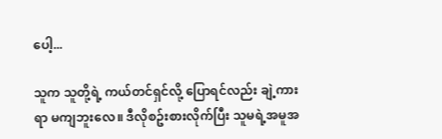ပေါ့...

သူက သူတို့ရဲ့ ကယ်တင်ရှင်လို့ ပြောရင်လည်း ချဲ့ကားရာ မကျဘူးလေ။ ဒီလိုစဥ်းစားလိုက်ပြီး သူမရဲ့အမူအ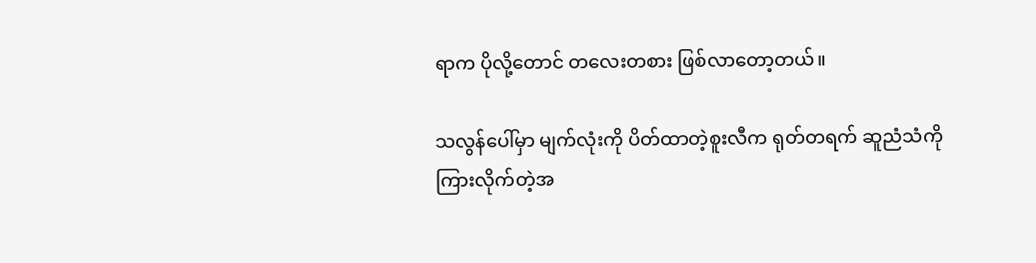ရာက ပိုလို့တောင် တလေးတစား ဖြစ်လာတော့တယ်။

သလွန်ပေါ်မှာ မျက်လုံးကို ပိတ်ထာတဲ့စူးလီက ရုတ်တရက် ဆူညံသံကို ကြားလိုက်တဲ့အ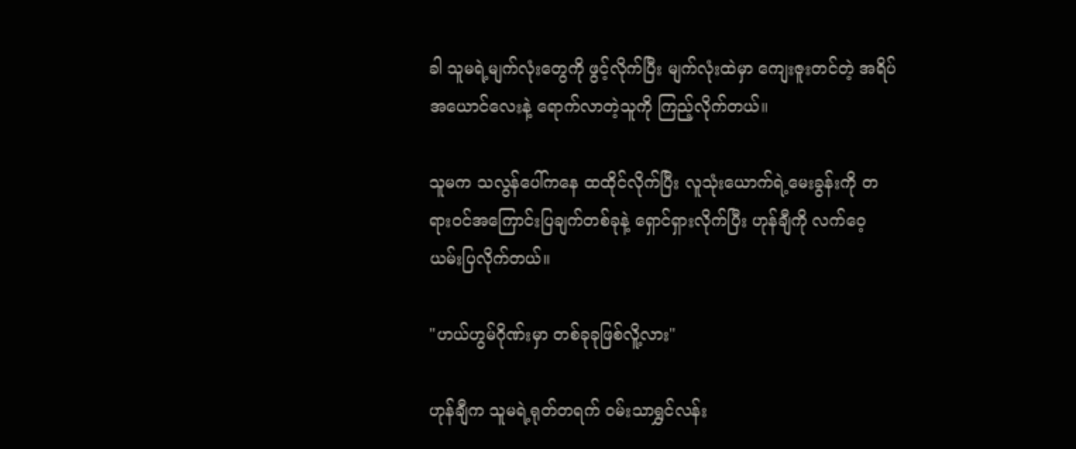ခါ သူမရဲ့မျက်လုံးတွေကို ဖွင့်လိုက်ပြီး မျက်လုံးထဲမှာ ကျေးဇူးတင်တဲ့ အရိပ်အယောင်လေးနဲ့ ရောက်လာတဲ့သူကို ကြည့်လိုက်တယ်။

သူမက သလွန်ပေါ်ကနေ ထထိုင်လိုက်ပြီး လူသုံးယောက်ရဲ့မေးခွန်းကို တရားဝင်အကြောင်းပြချက်တစ်ခုနဲ့ ရှောင်ရှားလိုက်ပြီး ဟုန်ချီကို လက်ဝေ့ယမ်းပြလိုက်တယ်။

"ဟယ်ဟွမ်ဂိုဏ်းမှာ တစ်ခုခုဖြစ်လိူ့လား"

ဟုန်ချီက သူမရဲ့ရုတ်တရက် ဝမ်းသာရွှင်လန်း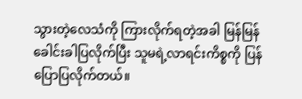သွားတဲ့လေသံကို ကြားလိုက်ရတဲ့အခါ မြန်မြန် ခေါင်းခါပြလိုက်ပြီး သူမရဲ့လာရင်းကိစ္စကို ပြန်ပြောပြလိုက်တယ်။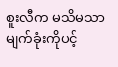စူးလီက မသိမသာ မျက်ခုံးကိုပင့်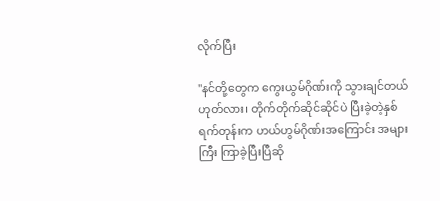လိုက်ပြီး

"နင်တို့တွေက ကွေးယွမ်ဂိုဏ်းကို သွားချင်တယ်ဟုတ်လား၊ တိုက်တိုက်ဆိုင်ဆိုင်ပဲ ပြီးခဲ့တဲ့နှစ်ရက်တုန်းက ဟယ်ဟွမ်ဂိုဏ်းအကြောင်း အများကြီး ကြာခဲ့ပြီးပြီဆို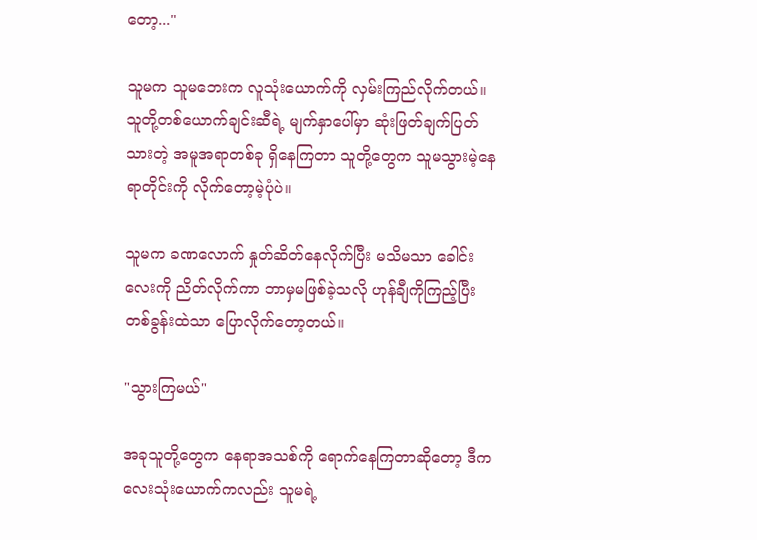တော့..."

သူမက သူမဘေးက လူသုံးယောက်ကို လှမ်းကြည်လိုက်တယ်။ သူတို့တစ်ယောက်ချင်းဆီရဲ့ မျက်နှာပေါ်မှာ ဆုံးဖြတ်ချက်ပြတ်သားတဲ့ အမူအရာတစ်ခု ရှိနေကြတာ သူတို့တွေက သူမသွားမဲ့နေရာတိုင်းကို လိုက်တော့မဲ့ပုံပဲ။

သူမက ခဏလောက် နှုတ်ဆိတ်နေလိုက်ပြီး မသိမသာ ခေါင်းလေးကို ညိတ်လိုက်ကာ ဘာမှမဖြစ်ခဲ့သလို ဟုန်ချီကိုကြည့်ပြီး တစ်ခွန်းထဲသာ ပြောလိုက်တော့တယ်။

"သွားကြမယ်"

အခုသူတို့တွေက နေရာအသစ်ကို ရောက်နေကြတာဆိုတော့ ဒီကလေးသုံးယောက်ကလည်း သူမရဲ့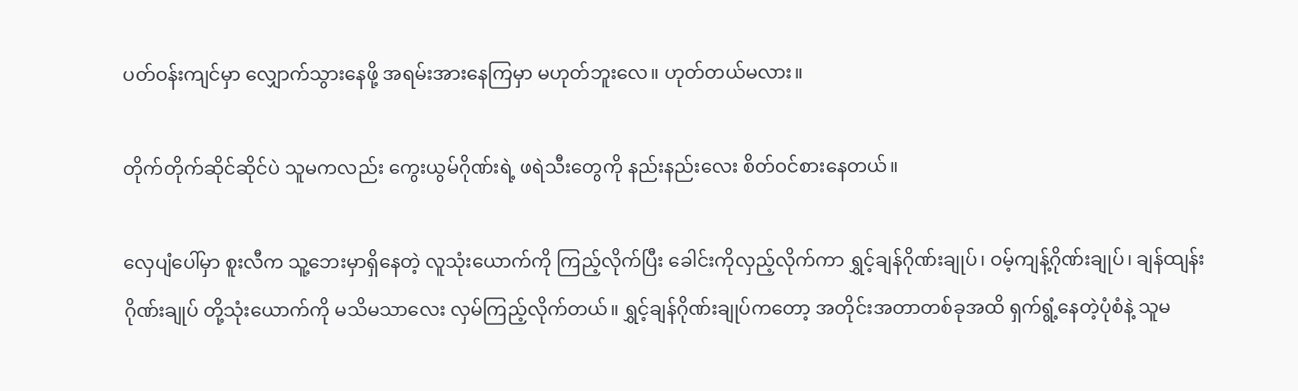ပတ်ဝန်းကျင်မှာ လျှောက်သွားနေဖို့ အရမ်းအားနေကြမှာ မဟုတ်ဘူးလေ။ ဟုတ်တယ်မလား။

တိုက်တိုက်ဆိုင်ဆိုင်ပဲ သူမကလည်း ကွေးယွမ်ဂိုဏ်းရဲ့ ဖရဲသီးတွေကို နည်းနည်းလေး စိတ်ဝင်စားနေတယ်။

လှေပျံပေါ်မှာ စူးလီက သူ့ဘေးမှာရှိနေတဲ့ လူသုံးယောက်ကို ကြည့်လိုက်ပြီး ခေါင်းကိုလှည့်လိုက်ကာ ရွှင့်ချန်ဂိုဏ်းချုပ်၊ ဝမ့်ကျန့်ဂိုဏ်းချုပ်၊ ချန်ထျန်းဂိုဏ်းချုပ် တို့သုံးယောက်ကို မသိမသာလေး လှမ်ကြည့်လိုက်တယ်။ ရွှင့်ချန်ဂိုဏ်းချုပ်ကတော့ အတိုင်းအတာတစ်ခုအထိ ရှက်ရွံ့နေတဲ့ပုံစံနဲ့ သူမ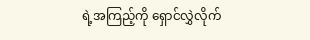ရဲ့အကြည့်ကို ရှောင်လွှဲလိုက်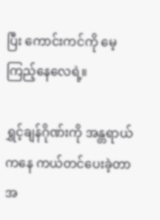ပြီး ကောင်းကင်ကို မေ့ကြည့်နေလေရဲ့။

ရွှင့်ချန်ဂိုဏ်းကို အန္တရာယ်ကနေ ကယ်တင်ပေးခဲ့တာ အ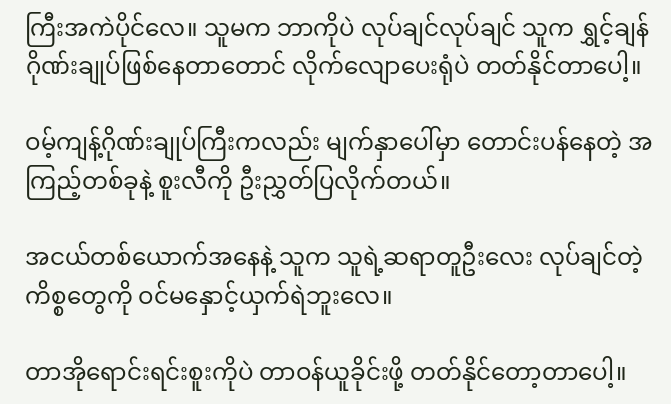ကြီးအကဲပိုင်လေ။ သူမက ဘာကိုပဲ လုပ်ချင်လုပ်ချင် သူက ရွှင့်ချန်ဂိုဏ်းချုပ်ဖြစ်နေတာတောင် လိုက်လျောပေးရုံပဲ တတ်နိုင်တာပေါ့။

ဝမ့်ကျန့်ဂိုဏ်းချုပ်ကြီးကလည်း မျက်နှာပေါ်မှာ တောင်းပန်နေတဲ့ အကြည့်တစ်ခုနဲ့ စူးလီကို ဦးညွှတ်ပြလိုက်တယ်။

အငယ်တစ်ယောက်အနေနဲ့ သူက သူရဲ့ဆရာတူဦးလေး လုပ်ချင်တဲ့ကိစ္စတွေကို ဝင်မနှောင့်ယှက်ရဲဘူးလေ။

တာအိုရောင်းရင်းစူးကိုပဲ တာဝန်ယူခိုင်းဖို့ တတ်နိုင်တော့တာပေါ့။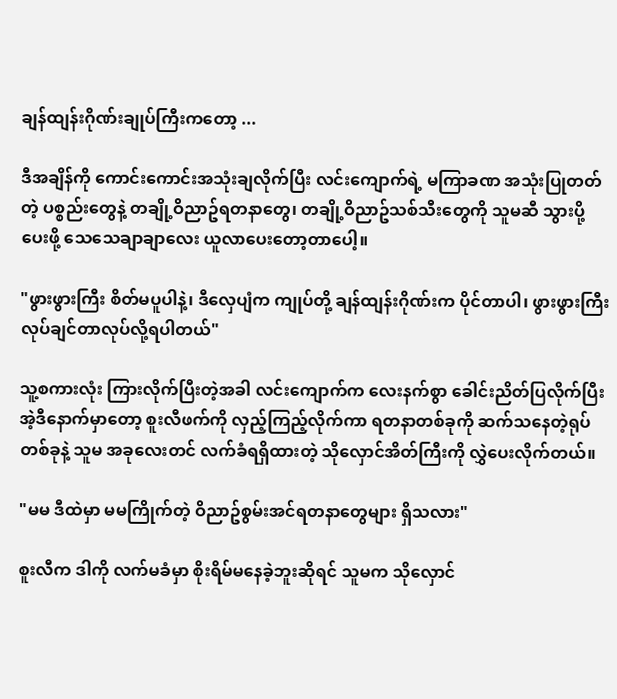ချန်ထျန်းဂိုဏ်းချုပ်ကြီးကတော့ ...

ဒီအချိန်ကို ကောင်းကောင်းအသုံးချလိုက်ပြီး လင်းကျောက်ရဲ့ မကြာခဏ အသုံးပြုတတ်တဲ့ ပစ္စည်းတွေနဲ့ တချို့ဝိညာဥ်ရတနာတွေ၊ တချို့ဝိညာဥ်သစ်သီးတွေကို သူမဆီ သွားပို့ပေးဖို့ သေသေချာချာလေး ယူလာပေးတော့တာပေါ့။

"ဖွားဖွားကြီး စိတ်မပူပါနဲ့၊ ဒီလှေပျံက ကျုပ်တို့ ချန်ထျန်းဂိုဏ်းက ပိုင်တာပါ၊ ဖွားဖွားကြီး လုပ်ချင်တာလုပ်လို့ရပါတယ်"

သူ့စကားလုံး ကြားလိုက်ပြီးတဲ့အခါ လင်းကျောက်က လေးနက်စွာ ခေါင်းညိတ်ပြလိုက်ပြီး အဲ့ဒီနောက်မှာတော့ စူးလီဖက်ကို လှည့်ကြည့်လိုက်ကာ ရတနာတစ်ခုကို ဆက်သနေတဲ့ရုပ်တစ်ခုနဲ့ သူမ အခုလေးတင် လက်ခံရရှိထားတဲ့ သိုလှောင်အိတ်ကြီးကို လွှဲပေးလိုက်တယ်။

"မမ ဒီထဲမှာ မမကြိုက်တဲ့ ဝိညာဥ်စွမ်းအင်ရတနာတွေများ ရှိသလား"

စူးလီက ဒါကို လက်မခံမှာ စိုးရိမ်မနေခဲ့ဘူးဆိုရင် သူမက သိုလှောင်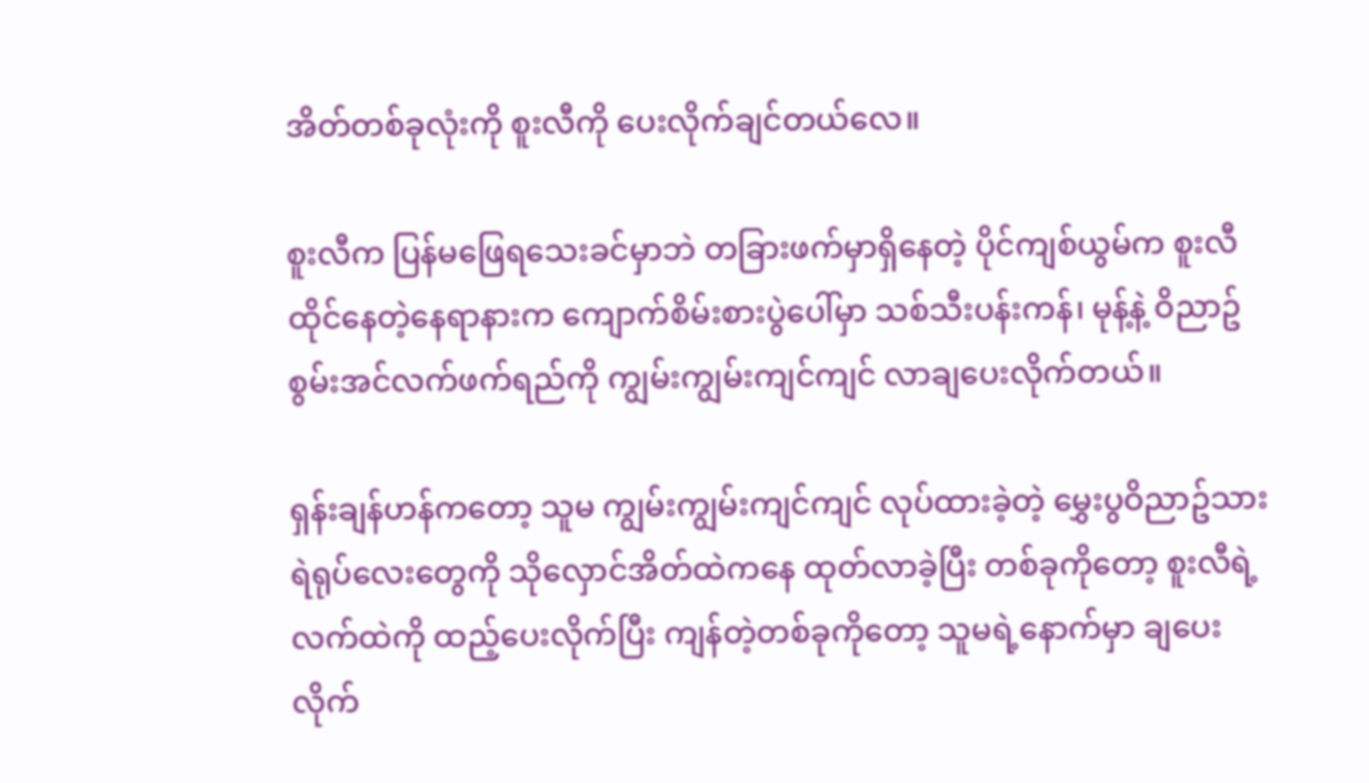အိတ်တစ်ခုလုံးကို စူးလီကို ပေးလိုက်ချင်တယ်လေ။

စူးလီက ပြန်မဖြေရသေးခင်မှာဘဲ တခြားဖက်မှာရှိနေတဲ့ ပိုင်ကျစ်ယွမ်က စူးလီ ထိုင်နေတဲ့နေရာနားက ကျောက်စိမ်းစားပွဲပေါ်မှာ သစ်သီးပန်းကန်၊ မုန့်နဲ့ ဝိညာဥ်စွမ်းအင်လက်ဖက်ရည်ကို ကျွမ်းကျွမ်းကျင်ကျင် လာချပေးလိုက်တယ်။

ရှန်းချန်ဟန်ကတော့ သူမ ကျွမ်းကျွမ်းကျင်ကျင် လုပ်ထားခဲ့တဲ့ မွှေးပွဝိညာဥ်သားရဲရုပ်လေးတွေကို သိုလှောင်အိတ်ထဲကနေ ထုတ်လာခဲ့ပြီး တစ်ခုကိုတော့ စူးလီရဲ့လက်ထဲကို ထည့်ပေးလိုက်ပြီး ကျန်တဲ့တစ်ခုကိုတော့ သူမရဲ့နောက်မှာ ချပေးလိုက်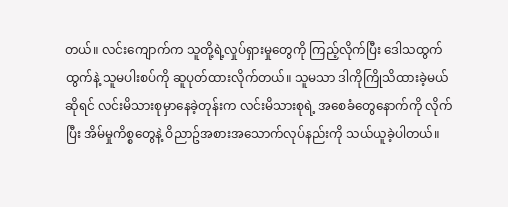တယ်။ လင်းကျောက်က သူတို့ရဲ့လှုပ်ရှားမှုတွေကို ကြည့်လိုက်ပြီး ဒေါသထွက်ထွက်နဲ့ သူမပါးစပ်ကို ဆူပုတ်ထားလိုက်တယ်။ သူမသာ ဒါကိုကြိုသိထားခဲ့မယ်ဆိုရင် လင်းမိသားစုမှာနေခဲ့တုန်းက လင်းမိသားစုရဲ့ အစေခံတွေနောက်ကို လိုက်ပြီး အိမ်မှုကိစ္စတွေနဲ့ ဝိညာဥ်အစားအသောက်လုပ်နည်းကို သယ်ယူခဲ့ပါတယ်။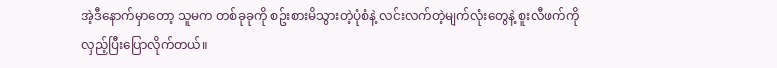အဲ့ဒီနောက်မှာတော့ သူမက တစ်ခုခုကို စဥ်းစားမိသွားတဲ့ပုံစံနဲ့ လင်းလက်တဲ့မျက်လုံးတွေနဲ့ စူးလီဖက်ကို လှည့်ပြီးပြောလိုက်တယ်။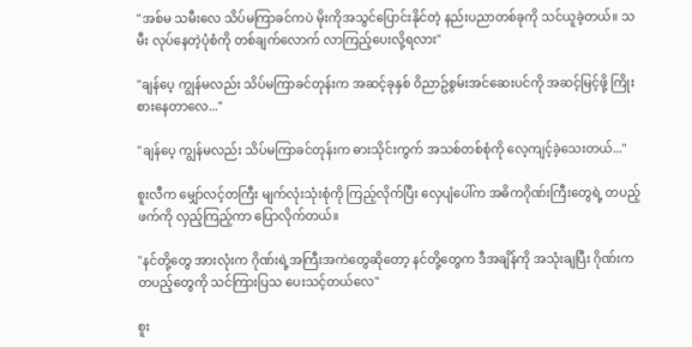"အစ်မ သမီးလေ သိပ်မကြာခင်ကပဲ မိုးကိုအသွင်ပြောင်းနိုင်တဲ့ နည်းပညာတစ်ခုကို သင်ယူခဲ့တယ်။ သမီး လုပ်နေတဲ့ပုံစံကို တစ်ချက်လောက် လာကြည့်ပေးလို့ရလား"

"ချန်ပေ့ ကျွန်မလည်း သိပ်မကြာခင်တုန်းက အဆင့်ခုနှစ် ဝိညာဥ်စွမ်းအင်ဆေးပင်ကို အဆင့်မြင့်ဖို့ ကြိုးစားနေတာလေ..."

"ချန်ပေ့ ကျွန်မလည်း သိပ်မကြာခင်တုန်းက ဓားသိုင်းကွက် အသစ်တစ်စုံကို လေ့ကျင့်ခဲ့သေးတယ်..."

စူးလီက မျှော်လင့်တကြီး မျက်လုံးသုံးစုံကို ကြည့်လိုက်ပြီး လှေပျံပေါ်က အဓိကဂိုဏ်းကြီးတွေရဲ့ တပည့်ဖက်ကို လှည့်ကြည့်ကာ ပြောလိုက်တယ်။

"နင်တို့တွေ အားလုံးက ဂိုဏ်းရဲ့အကြီးအကဲတွေဆိုတော့ နင်တို့တွေက ဒီအချိန်ကို အသုံးချပြီး ဂိုဏ်းက တပည့်တွေကို သင်ကြားပြသ ပေးသင့်တယ်လေ"

စူး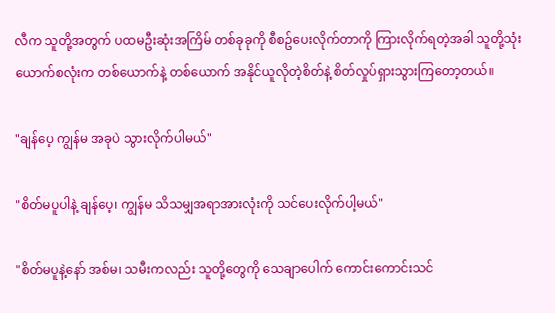လီက သူတို့အတွက် ပထမဦးဆုံးအကြိမ် တစ်ခုခုကို စီစဥ်ပေးလိုက်တာကို ကြားလိုက်ရတဲ့အခါ သူတို့သုံးယောက်စလုံးက တစ်ယောက်နဲ့ တစ်ယောက် အနိုင်ယူလိုတဲ့စိတ်နဲ့ စိတ်လှုပ်ရှားသွားကြတော့တယ်။

"ချန်ပေ့ ကျွန်မ အခုပဲ သွားလိုက်ပါမယ်"

"စိတ်မပူပါနဲ့ ချန်ပေ့၊ ကျွန်မ သိသမျှအရာအားလုံးကို သင်ပေးလိုက်ပါ့မယ်"

"စိတ်မပူနဲ့နော် အစ်မ၊ သမီးကလည်း သူတို့တွေကို သေချာပေါက် ကောင်းကောင်းသင်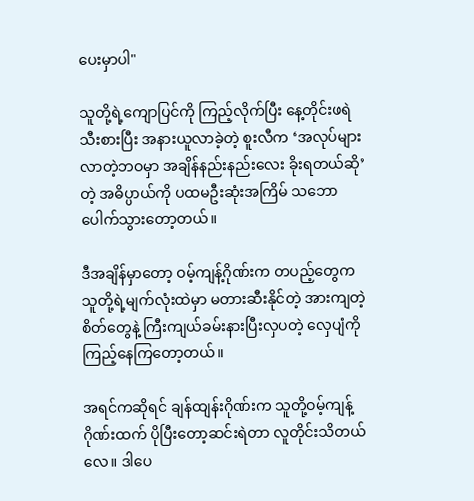ပေးမှာပါ"

သူတို့ရဲ့ကျောပြင်ကို ကြည့်လိုက်ပြီး နေ့တိုင်းဖရဲသီးစားပြီး အနားယူလာခဲ့တဲ့ စူးလီက ‘အလုပ်များလာတဲ့ဘဝမှာ အချိန်နည်းနည်းလေး ခိုးရတယ်ဆို’တဲ့ အဓိပ္ပာယ်ကို ပထမဦးဆုံးအကြိမ် သဘောပေါက်သွားတော့တယ်။

ဒီအချိန်မှာတော့ ဝမ့်ကျန့်ဂိုဏ်းက တပည့်တွေက သူတို့ရဲ့မျက်လုံးထဲမှာ မတားဆီးနိုင်တဲ့ အားကျတဲ့စိတ်တွေနဲ့ ကြီးကျယ်ခမ်းနားပြီးလှပတဲ့ လှေပျံကို ကြည့်နေကြတော့တယ်။

အရင်ကဆိုရင် ချန်ထျန်းဂိုဏ်းက သူတို့ဝမ့်ကျန့်ဂိုဏ်းထက် ပိုပြီးတော့ဆင်းရဲတာ လူတိုင်းသိတယ်လေ။ ဒါပေ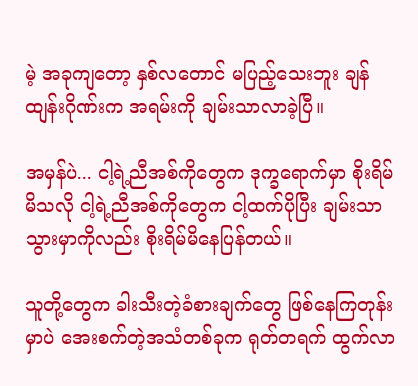မဲ့ အခုကျတော့ နှစ်လတောင် မပြည့်သေးဘူး ချန်ထျန်းဂိုဏ်းက အရမ်းကို ချမ်းသာလာခဲ့ပြီ။

အမှန်ပဲ... ငါ့ရဲ့ညီအစ်ကိုတွေက ဒုက္ခရောက်မှာ စိုးရိမ်မိသလို ငါ့ရဲ့ညီအစ်ကိုတွေက ငါ့ထက်ပိုပြီး ချမ်းသာသွားမှာကိုလည်း စိုးရိမ်မိနေပြန်တယ်။

သူတို့တွေက ခါးသီးတဲ့ခံစားချက်တွေ ဖြစ်နေကြတုန်းမှာပဲ အေးစက်တဲ့အသံတစ်ခုက ရုတ်တရက် ထွက်လာ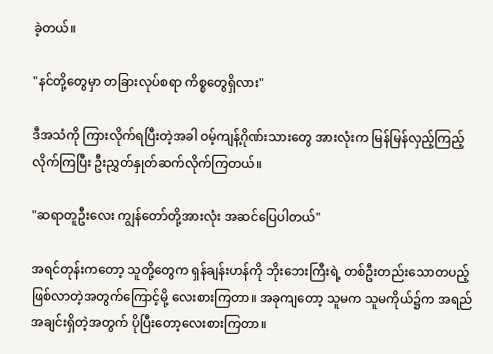ခဲ့တယ်။

"နင်တို့တွေမှာ တခြားလုပ်စရာ ကိစ္စတွေရှိလား"

ဒီအသံကို ကြားလိုက်ရပြီးတဲ့အခါ ဝမ့်ကျန့်ဂိုဏ်းသားတွေ အားလုံးက မြန်မြန်လှည့်ကြည့်လိုက်ကြပြီး ဦးညွှတ်နှုတ်ဆက်လိုက်ကြတယ်။

"ဆရာတူဦးလေး ကျွန်တော်တို့အားလုံး အဆင်ပြေပါတယ်"

အရင်တုန်းကတော့ သူတို့တွေက ရှန်ချန်းဟန်ကို ဘိုးဘေးကြီးရဲ့ တစ်ဦးတည်းသောတပည့် ဖြစ်လာတဲ့အတွက်ကြောင့်မို့ လေးစားကြတာ။ အခုကျတော့ သူမက သူမကိုယ်၌က အရည်အချင်းရှိတဲ့အတွက် ပိုပြီးတော့လေးစားကြတာ။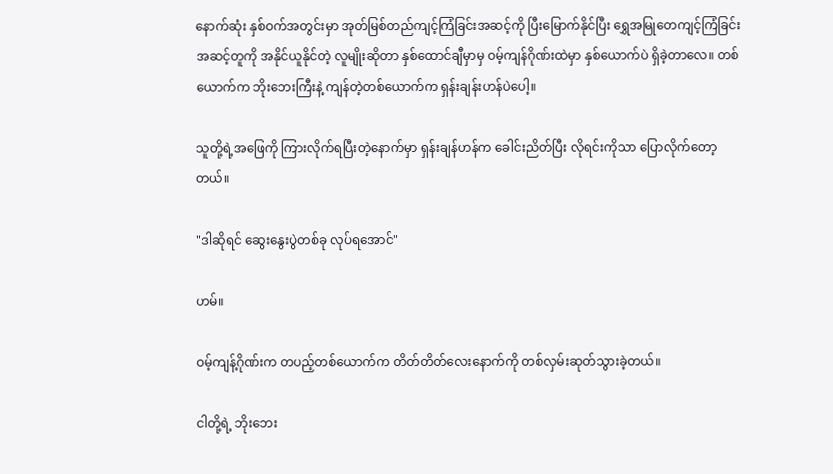နောက်ဆုံး နှစ်ဝက်အတွင်းမှာ အုတ်မြစ်တည်ကျင့်ကြံခြင်းအဆင့်ကို ပြီးမြောက်နိုင်ပြီး ရွှေအမြုတေကျင့်ကြံခြင်း အဆင့်တူကို အနိုင်ယူနိုင်တဲ့ လူမျိုးဆိုတာ နှစ်ထောင်ချီမှာမှ ဝမ့်ကျန်ဂိုဏ်းထဲမှာ နှစ်ယောက်ပဲ ရှိခဲ့တာလေ။ တစ်ယောက်က ဘိုးဘေးကြီးနဲ့ ကျန်တဲ့တစ်ယောက်က ရှန်းချန်းဟန်ပဲပေါ့။

သူတို့ရဲ့အဖြေကို ကြားလိုက်ရပြီးတဲ့နောက်မှာ ရှန်းချန်ဟန်က ခေါင်းညိတ်ပြီး လိုရင်းကိုသာ ပြောလိုက်တော့တယ်။

"ဒါဆိုရင် ဆွေးနွေးပွဲတစ်ခု လုပ်ရအောင်"

ဟမ်။

ဝမ့်ကျန့်ဂိုဏ်းက တပည့်တစ်ယောက်က တိတ်တိတ်လေးနောက်ကို တစ်လှမ်းဆုတ်သွားခဲ့တယ်။

ငါတို့ရဲ့ ဘိုးဘေး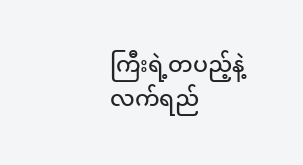ကြီးရဲ့တပည့်နဲ့ လက်ရည်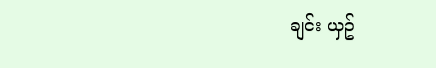ချင်း ယှဥ်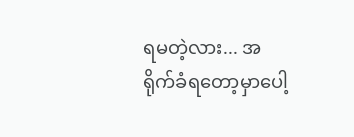ရမတဲ့လား... အရိုက်ခံရတော့မှာပေါ့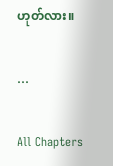ဟုတ်လား။

...

All Chapters